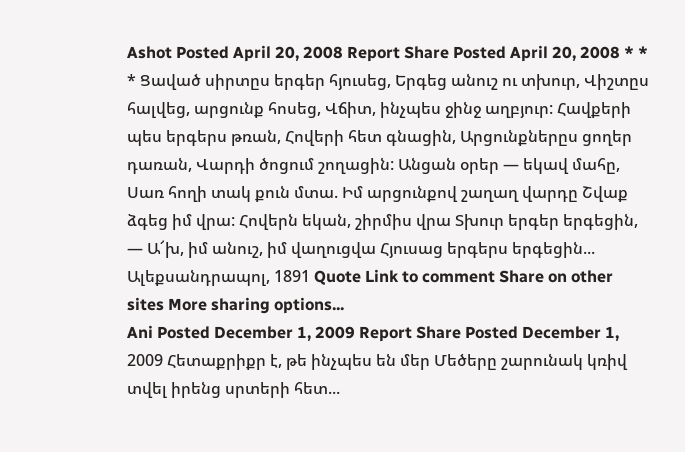Ashot Posted April 20, 2008 Report Share Posted April 20, 2008 * * * Ցաված սիրտըս երգեր հյուսեց, Երգեց անուշ ու տխուր, Վիշտըս հալվեց, արցունք հոսեց, Վճիտ, ինչպես ջինջ աղբյուր: Հավքերի պես երգերս թռան, Հովերի հետ գնացին, Արցունքներըս ցողեր դառան, Վարդի ծոցում շողացին: Անցան օրեր — եկավ մահը, Սառ հողի տակ քուն մտա. Իմ արցունքով շաղաղ վարդը Շվաք ձգեց իմ վրա: Հովերն եկան, շիրմիս վրա Տխուր երգեր երգեցին, — Ա՜խ, իմ անուշ, իմ վաղուցվա Հյուսաց երգերս երգեցին... Ալեքսանդրապոլ, 1891 Quote Link to comment Share on other sites More sharing options...
Ani Posted December 1, 2009 Report Share Posted December 1, 2009 Հետաքրիքր է, թե ինչպես են մեր Մեծերը շարունակ կռիվ տվել իրենց սրտերի հետ...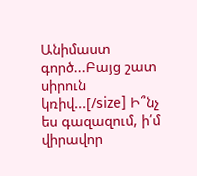Անիմաստ գործ...Բայց շատ սիրուն կռիվ...[/size] Ի՞նչ ես գազազում, ի՛մ վիրավոր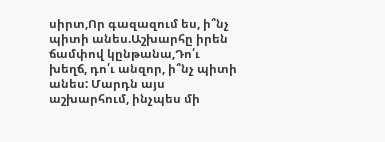սիրտ,Որ գազազում ես, ի՞նչ պիտի անես.Աշխարհը իրեն ճամփով կընթանա,Դո՛ւ խեղճ, դո՛ւ անզոր, ի՞նչ պիտի անես: Մարդն այս աշխարհում, ինչպես մի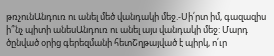թռչունԱնդուռ ու անել մեծ վանդակի մեջ.-Սի՛րտ իմ, գազազիս ի՞նչ պիտի անեսԱնդուռ ու անել այս վանդակի մեջ: Մարդ ծընված օրից գերեզմանի հետՇղթայված է պիրկ, ո՛ւր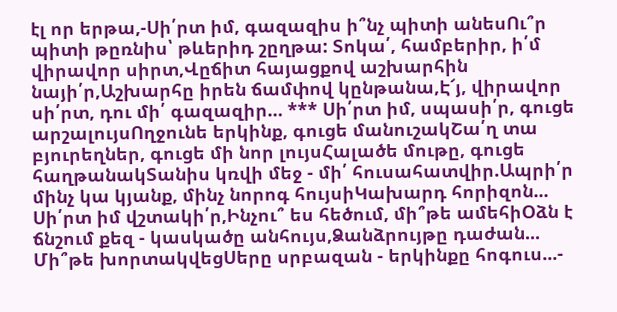էլ որ երթա,-Սի՛րտ իմ, գազազիս ի՞նչ պիտի անեսՈւ՞ր պիտի թըռնիս՝ թևերիդ շըղթա: Տոկա՛, համբերիր, ի՛մ վիրավոր սիրտ,Վըճիտ հայացքով աշխարհին նայի՛ր,Աշխարհը իրեն ճամփով կընթանա,Է՜յ, վիրավոր սի՛րտ, դու մի՛ գազազիր… *** Սի՛րտ իմ, սպասի՛ր, գուցե արշալույսՈղջունե երկինք, գուցե մանուշակՇա՛ղ տա բյուրեղներ, գուցե մի նոր լույսՀալածե մութը, գուցե հաղթանակՏանիս կռվի մեջ - մի՛ հուսահատվիր.Ապրի՛ր մինչ կա կյանք, մինչ նորոգ հույսիԿախարդ հորիզոն... Սի՛րտ իմ վշտակի՛ր,Ինչու՞ ես հեծում, մի՞թե ամեհիՕձն է ճնշում քեզ - կասկածը անհույս,Ձանձրույթը դաժան... Մի՞թե խորտակվեցՍերը սրբազան - երկինքը հոգուս...-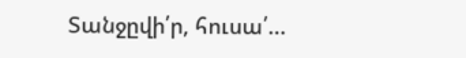Տանջըվի՛ր, հուսա՛...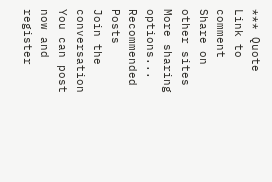*** Quote Link to comment Share on other sites More sharing options...
Recommended Posts
Join the conversation
You can post now and register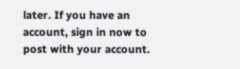later. If you have an account, sign in now to post with your account.